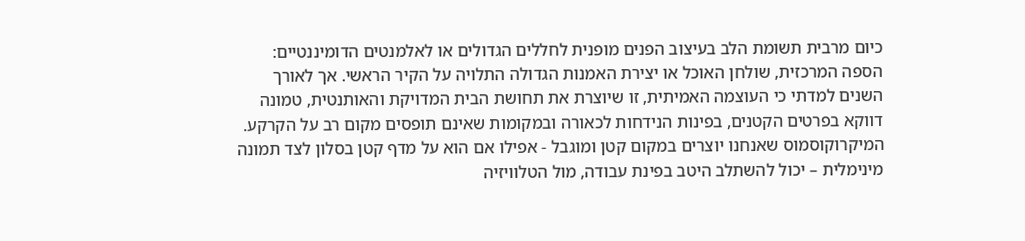כיום מרבית תשומת הלב בעיצוב הפנים מופנית לחללים הגדולים או לאלמנטים הדומיננטיים: הספה המרכזית, שולחן האוכל או יצירת האמנות הגדולה התלויה על הקיר הראשי. אך לאורך השנים למדתי כי העוצמה האמיתית, זו שיוצרת את תחושת הבית המדויקת והאותנטית, טמונה דווקא בפרטים הקטנים, בפינות הנידחות לכאורה ובמקומות שאינם תופסים מקום רב על הקרקע. המיקרוקוסמוס שאנחנו יוצרים במקום קטן ומוגבל - אפילו אם הוא על מדף קטן בסלון לצד תמונה מינימלית – יכול להשתלב היטב בפינת עבודה, מול הטלוויזיה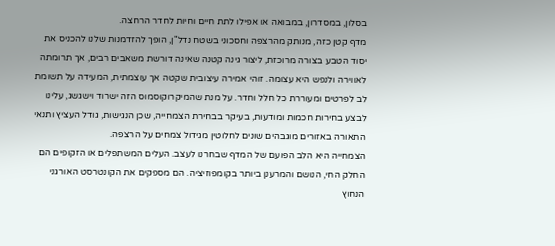בסלון, במסדרון, במבואה או אפילו לתת חיים וחיות לחדר הרחצה.
מדף קטן כזה, מנותק מהרצפה וחסכוני בשטח נדל"ן, הופך להזדמנות שלנו להכניס את יסוד הטבע בצורה מרוכזת, ליצור גינה קטנה שאינה דורשת משאבים רבים, אך תרומתה לאווירה ולנפש היא עצומה. זוהי אמירה עיצובית שקטה אך עוצמתית, המעידה על תשומת לב לפרטים ומעוררת כל חלל וחדר. על מנת שהמיקרוקוסמוס הזה ישרוד וישגשג, עלינו לבצע בחירות חכמות ומודעות, בעיקר בבחירת הצמחייה, שכן הנגישות, גודל העציץ ותנאי התאורה באזורים מוגבהים שונים לחלוטין מגידול צמחים על הרצפה.
הצמחייה היא הלב הפועם של המדף שבחרנו לעצב. העלים המשתפלים או הזקופים הם החלק החי, הנושם והמרענן ביותר בקומפוזיציה. הם מספקים את הקונטרסט האורגני הנחוץ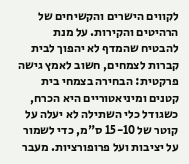לקווים הישרים והקשיחים של הרהיטים והקירות. על מנת להבטיח שהמדף לא יהפוך לבית קברות לצמחים, חשוב לאמץ גישה פרקטית: הבחירה בצמחי בית קטנים ומיניאטוריים היא הכרח, כשגודל כלי השתילה לא יעלה על קוטר של 15-10 ס"מ, כדי לשמור על יציבות ועל פרופורציות. מעבר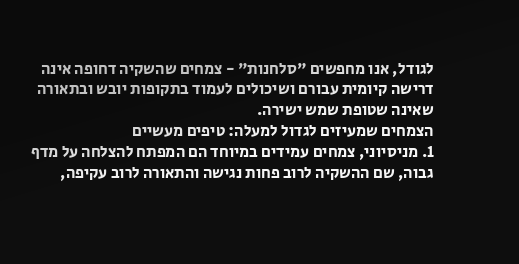לגודל, אנו מחפשים "סלחנות" - צמחים שהשקיה דחופה אינה דרישה קיומית עבורם ושיכולים לעמוד בתקופות יובש ובתאורה שאינה שטופת שמש ישירה.
הצמחים שמעיזים לגדול למעלה: טיפים מעשיים
1. מניסיוני, צמחים עמידים במיוחד הם המפתח להצלחה על מדף גבוה, שם ההשקיה לרוב פחות נגישה והתאורה לרוב עקיפה,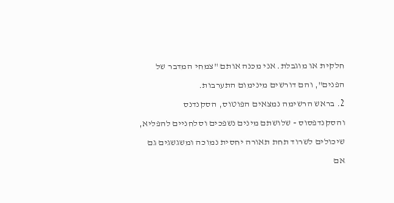חלקית או מוגבלת. אני מכנה אותם "צמחי המדבר של הפנים", והם דורשים מינימום התערבות.
2. בראש הרשימה נמצאים הפוטוס, הסקנדנס והסקנדפסוס - שלושתם מינים נשפכים וסלחניים להפליא, שיכולים לשרוד תחת תאורה יחסית נמוכה ומשגשגים גם אם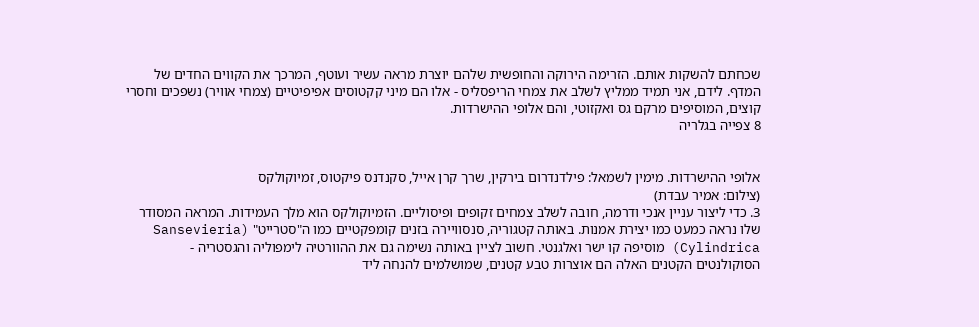שכחתם להשקות אותם. הזרימה הירוקה והחופשית שלהם יוצרת מראה עשיר ועוטף, המרכך את הקווים החדים של המדף. לידם, אני תמיד ממליץ לשלב את צמחי הריפסליס - אלו הם מיני קקטוסים אפיפיטיים (צמחי אוויר) נשפכים וחסרי קוצים, המוסיפים מרקם גס ואקזוטי, והם אלופי ההישרדות.
8 צפייה בגלריה


אלופי ההישרדות. מימין לשמאל: פילדנדרום בירקין, שרך קרן אייל, סקנדנס פיקטוס, זמיוקולקס
(צילום: אמיר עבדת)
3. כדי ליצור עניין אנכי ודרמה, חובה לשלב צמחים זקופים ופיסוליים. הזמיוקולקס הוא מלך העמידות. המראה המסודר שלו נראה כמעט כמו יצירת אמנות. באותה קטגוריה, סנסוויירה בזנים קומפקטיים כמו ה"סטרייט" (Sansevieria Cylindrica) מוסיפה קו ישר ואלגנטי. חשוב לציין באותה נשימה גם את ההוורטיה לימפוליה והגסטריה - הסוקולנטים הקטנים האלה הם אוצרות טבע קטנים, שמושלמים להנחה ליד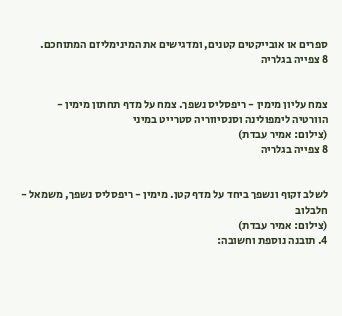ספרים או אובייקטים קטנים, ומדגישים את המינימליזם המתוחכם.
8 צפייה בגלריה


צמח עליון מימין - ריפסליס נשפך. צמח על מדף תחתון מימין - הוורטיה לימפולינה וסנסיווריה סטרייט במיני
(צילום: אמיר עבדת)
8 צפייה בגלריה


לשלב זקוף ונשפך ביחד על מדף קטן. מימין - ריפסליס נשפך, משמאל - חלבלוב
(צילום: אמיר עבדת)
4. תובנה נוספת וחשובה: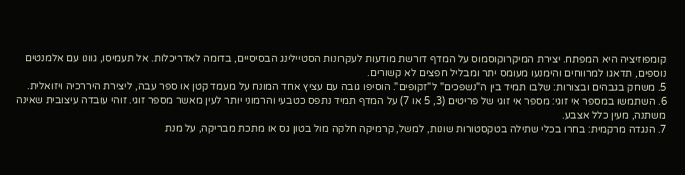קומפוזיציה היא המפתח. יצירת המיקרוקוסמוס על המדף דורשת מודעות לעקרונות הסטיילינג הבסיסיים, בדומה לאדריכלות. אל תעמיסו, גוונו עם אלמנטים נוספים, תדאגו למרווחים והימנעו מעומס יתר ומבליל חפצים לא קשורים.
5. משחק בגבהים ובצורות: שלבו תמיד בין ה"נשפכים" ל"זקופים". הוסיפו גובה עם עציץ אחד המונח על מעמד קטן או ספר עבה, ליצירת היררכיה ויזואלית.
6. השתמשו במספר אי זוגי: מספר אי זוגי של פריטים (3, 5 או 7) על המדף תמיד נתפס כטבעי והרמוני יותר לעין מאשר מספר זוגי. זוהי עובדה עיצובית שאינה משתנה, מעין כלל אצבע.
7. הנגדה מרקמית: בחרו בכלי שתילה בטקסטורות שונות, למשל, קרמיקה חלקה מול בטון גס או מתכת מבריקה, על מנת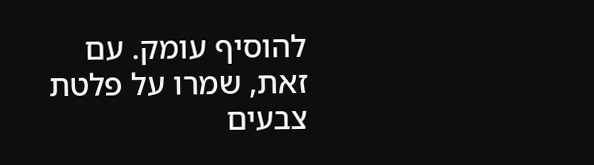להוסיף עומק. עם זאת, שמרו על פלטת צבעים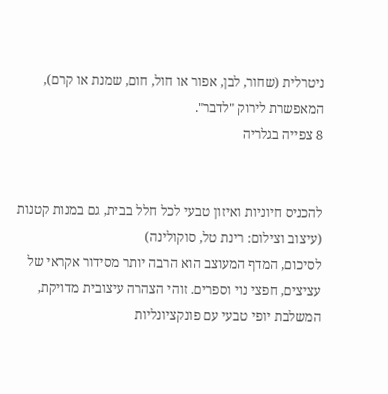ניטרלית (שחור, לבן, אפור או חול, חום, שמנת או קרם), המאפשרת לירוק "לדבר".
8 צפייה בגלריה


להכניס חיוניות ואיזון טבעי לכל חלל בבית, גם במנות קטנות
(עיצוב וצילום: רינת טל, סוקולינה)
לסיכום, המדף המעוצב הוא הרבה יותר מסידור אקראי של עציצים, חפצי נוי וספרים. זוהי הצהרה עיצובית מדויקת, המשלבת יופי טבעי עם פונקציונליות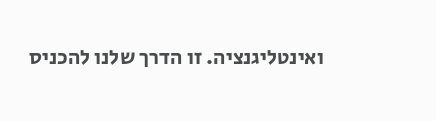ואינטליגנציה. זו הדרך שלנו להכניס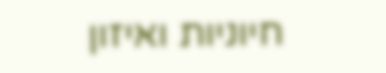חיוניות ואיזון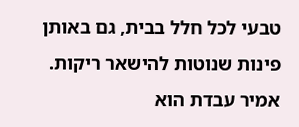טבעי לכל חלל בבית, גם באותן פינות שנוטות להישאר ריקות.
אמיר עבדת הוא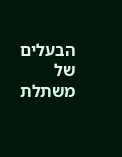הבעלים של משתלת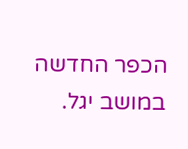הכפר החדשה במושב יגל.